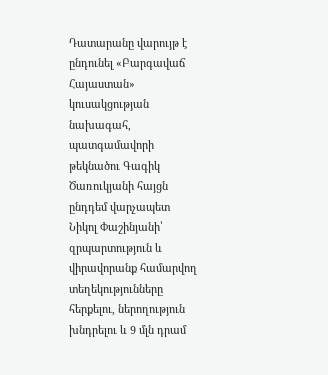Դատարանը վարույթ է ընդունել «Բարգավաճ Հայաստան» կուսակցության նախագահ, պատգամավորի թեկնածու Գագիկ Ծառուկյանի հայցն ընդդեմ վարչապետ Նիկոլ Փաշինյանի՝ զրպարտություն և վիրավորանք համարվող տեղեկությունները հերքելու, ներողություն խնդրելու և 9 մլն դրամ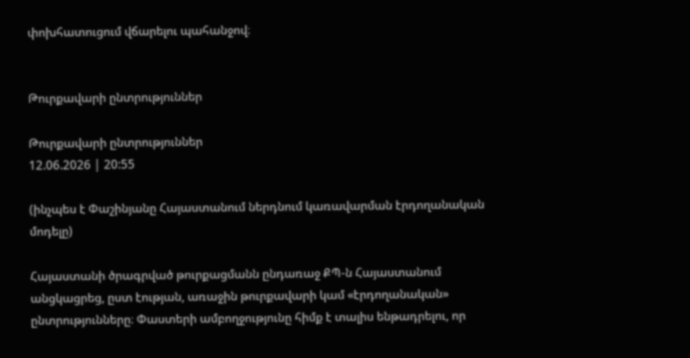փոխհատուցում վճարելու պահանջով։


Թուրքավարի ընտրություններ

Թուրքավարի ընտրություններ
12.06.2026 | 20:55

(ինչպես է Փաշինյանը Հայաստանում ներդնում կառավարման էրդողանական մոդելը)

Հայաստանի ծրագրված թուրքացմանն ընդառաջ ՔՊ-ն Հայաստանում անցկացրեց, ըստ էության, առաջին թուրքավարի կամ «էրդողանական» ընտրությունները։ Փաստերի ամբողջությունը հիմք է տալիս ենթադրելու, որ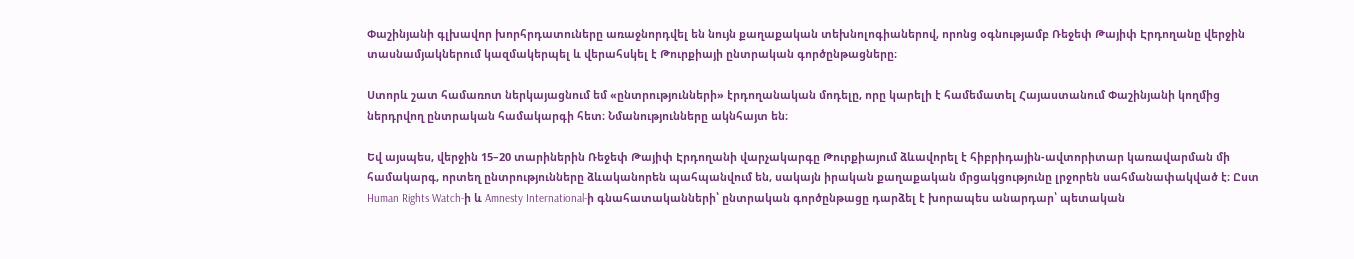Փաշինյանի գլխավոր խորհրդատուները առաջնորդվել են նույն քաղաքական տեխնոլոգիաներով, որոնց օգնությամբ Ռեջեփ Թայիփ Էրդողանը վերջին տասնամյակներում կազմակերպել և վերահսկել է Թուրքիայի ընտրական գործընթացները։

Ստորև շատ համառոտ ներկայացնում եմ «ընտրությունների» էրդողանական մոդելը, որը կարելի է համեմատել Հայաստանում Փաշինյանի կողմից ներդրվող ընտրական համակարգի հետ։ Նմանությունները ակնհայտ են։

Եվ այսպես, վերջին 15–20 տարիներին Ռեջեփ Թայիփ Էրդողանի վարչակարգը Թուրքիայում ձևավորել է հիբրիդային-ավտորիտար կառավարման մի համակարգ, որտեղ ընտրությունները ձևականորեն պահպանվում են, սակայն իրական քաղաքական մրցակցությունը լրջորեն սահմանափակված է։ Ըստ Human Rights Watch-ի և Amnesty International-ի գնահատականների՝ ընտրական գործընթացը դարձել է խորապես անարդար՝ պետական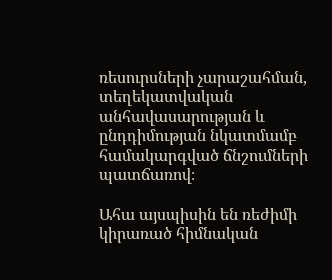ռեսուրսների չարաշահման, տեղեկատվական անհավասարության և ընդդիմության նկատմամբ համակարգված ճնշումների պատճառով։

Ահա այսպիսին են ռեժիմի կիրառած հիմնական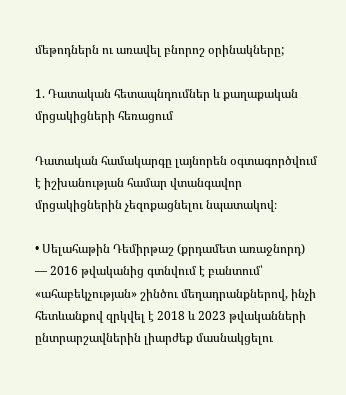մեթոդներն ու առավել բնորոշ օրինակները;

1. Դատական հետապնդումներ և քաղաքական մրցակիցների հեռացում

Դատական համակարգը լայնորեն օգտագործվում է իշխանության համար վտանգավոր մրցակիցներին չեզոքացնելու նպատակով։

• Սելահաթին Դեմիրթաշ (քրդամետ առաջնորդ) — 2016 թվականից գտնվում է բանտում՝ «ահաբեկչության» շինծու մեղադրանքներով, ինչի հետևանքով զրկվել է 2018 և 2023 թվականների ընտրարշավներին լիարժեք մասնակցելու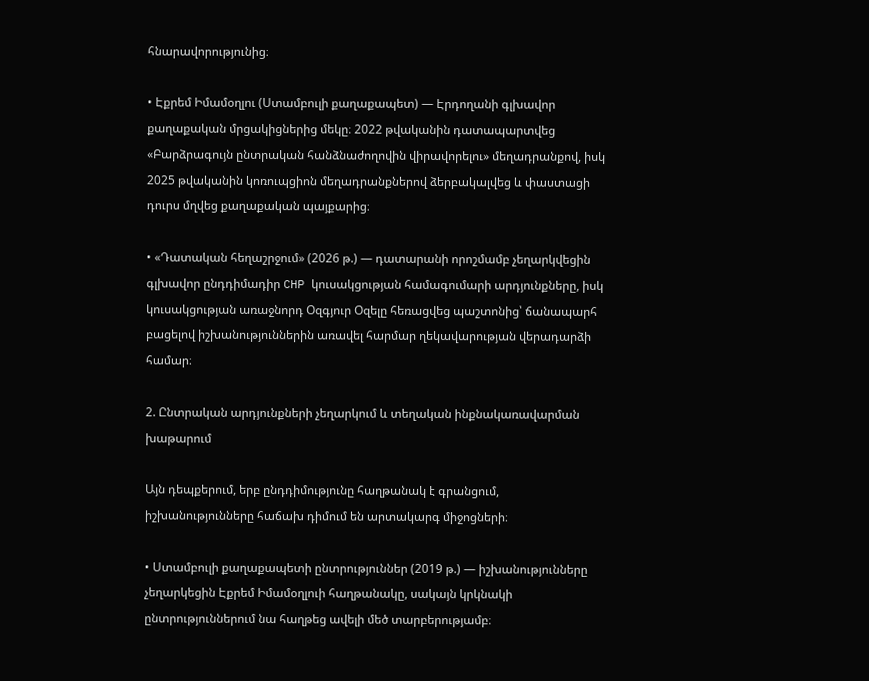հնարավորությունից։

• Էքրեմ Իմամօղլու (Ստամբուլի քաղաքապետ) — Էրդողանի գլխավոր քաղաքական մրցակիցներից մեկը։ 2022 թվականին դատապարտվեց «Բարձրագույն ընտրական հանձնաժողովին վիրավորելու» մեղադրանքով, իսկ 2025 թվականին կոռուպցիոն մեղադրանքներով ձերբակալվեց և փաստացի դուրս մղվեց քաղաքական պայքարից։

• «Դատական հեղաշրջում» (2026 թ.) — դատարանի որոշմամբ չեղարկվեցին գլխավոր ընդդիմադիր CHP կուսակցության համագումարի արդյունքները, իսկ կուսակցության առաջնորդ Օզգյուր Օզելը հեռացվեց պաշտոնից՝ ճանապարհ բացելով իշխանություններին առավել հարմար ղեկավարության վերադարձի համար։

2. Ընտրական արդյունքների չեղարկում և տեղական ինքնակառավարման խաթարում

Այն դեպքերում, երբ ընդդիմությունը հաղթանակ է գրանցում, իշխանությունները հաճախ դիմում են արտակարգ միջոցների։

• Ստամբուլի քաղաքապետի ընտրություններ (2019 թ.) — իշխանությունները չեղարկեցին Էքրեմ Իմամօղլուի հաղթանակը, սակայն կրկնակի ընտրություններում նա հաղթեց ավելի մեծ տարբերությամբ։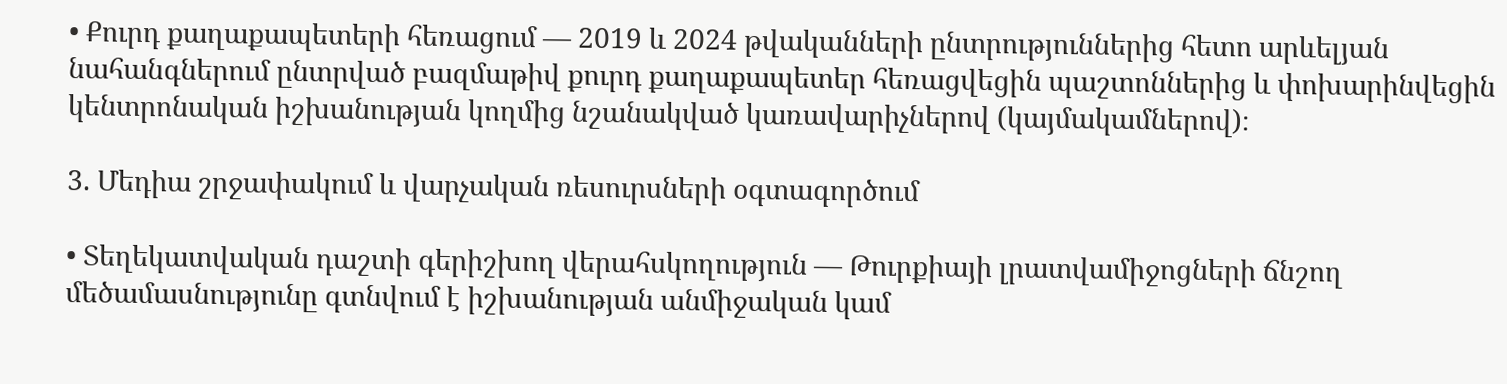• Քուրդ քաղաքապետերի հեռացում — 2019 և 2024 թվականների ընտրություններից հետո արևելյան նահանգներում ընտրված բազմաթիվ քուրդ քաղաքապետեր հեռացվեցին պաշտոններից և փոխարինվեցին կենտրոնական իշխանության կողմից նշանակված կառավարիչներով (կայմակամներով)։

3. Մեդիա շրջափակում և վարչական ռեսուրսների օգտագործում

• Տեղեկատվական դաշտի գերիշխող վերահսկողություն — Թուրքիայի լրատվամիջոցների ճնշող մեծամասնությունը գտնվում է իշխանության անմիջական կամ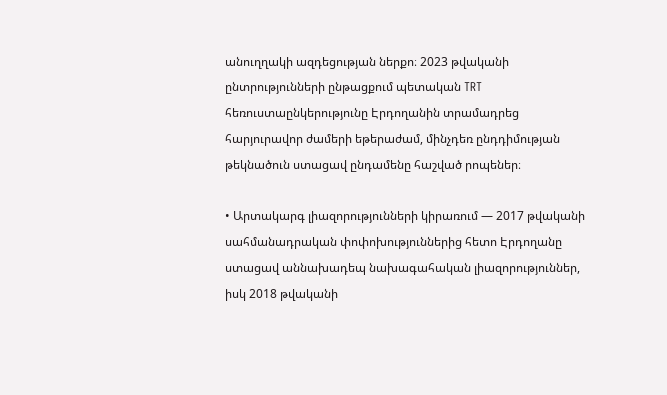անուղղակի ազդեցության ներքո։ 2023 թվականի ընտրությունների ընթացքում պետական TRT հեռուստաընկերությունը Էրդողանին տրամադրեց հարյուրավոր ժամերի եթերաժամ, մինչդեռ ընդդիմության թեկնածուն ստացավ ընդամենը հաշված րոպեներ։

• Արտակարգ լիազորությունների կիրառում — 2017 թվականի սահմանադրական փոփոխություններից հետո Էրդողանը ստացավ աննախադեպ նախագահական լիազորություններ, իսկ 2018 թվականի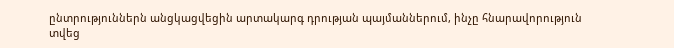ընտրություններն անցկացվեցին արտակարգ դրության պայմաններում, ինչը հնարավորություն տվեց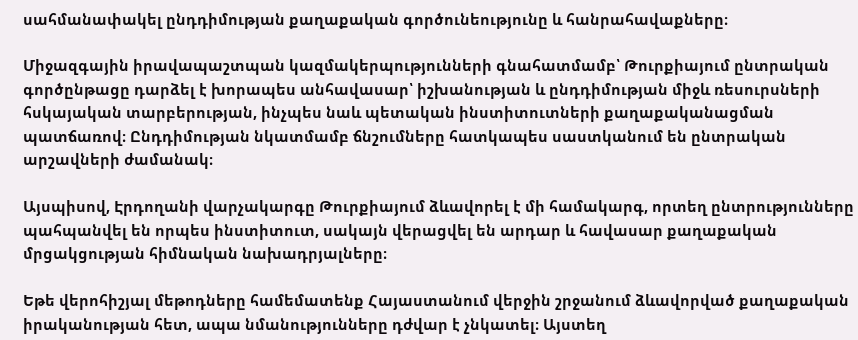սահմանափակել ընդդիմության քաղաքական գործունեությունը և հանրահավաքները։

Միջազգային իրավապաշտպան կազմակերպությունների գնահատմամբ՝ Թուրքիայում ընտրական գործընթացը դարձել է խորապես անհավասար՝ իշխանության և ընդդիմության միջև ռեսուրսների հսկայական տարբերության, ինչպես նաև պետական ինստիտուտների քաղաքականացման պատճառով։ Ընդդիմության նկատմամբ ճնշումները հատկապես սաստկանում են ընտրական արշավների ժամանակ։

Այսպիսով, Էրդողանի վարչակարգը Թուրքիայում ձևավորել է մի համակարգ, որտեղ ընտրությունները պահպանվել են որպես ինստիտուտ, սակայն վերացվել են արդար և հավասար քաղաքական մրցակցության հիմնական նախադրյալները։

Եթե վերոհիշյալ մեթոդները համեմատենք Հայաստանում վերջին շրջանում ձևավորված քաղաքական իրականության հետ, ապա նմանությունները դժվար է չնկատել։ Այստեղ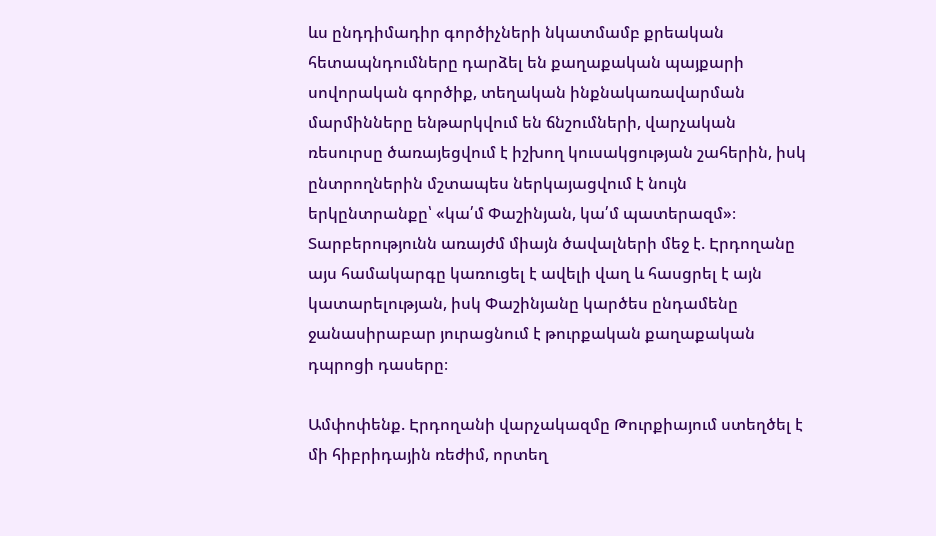ևս ընդդիմադիր գործիչների նկատմամբ քրեական հետապնդումները դարձել են քաղաքական պայքարի սովորական գործիք, տեղական ինքնակառավարման մարմինները ենթարկվում են ճնշումների, վարչական ռեսուրսը ծառայեցվում է իշխող կուսակցության շահերին, իսկ ընտրողներին մշտապես ներկայացվում է նույն երկընտրանքը՝ «կա՛մ Փաշինյան, կա՛մ պատերազմ»։ Տարբերությունն առայժմ միայն ծավալների մեջ է. Էրդողանը այս համակարգը կառուցել է ավելի վաղ և հասցրել է այն կատարելության, իսկ Փաշինյանը կարծես ընդամենը ջանասիրաբար յուրացնում է թուրքական քաղաքական դպրոցի դասերը։

Ամփոփենք. Էրդողանի վարչակազմը Թուրքիայում ստեղծել է մի հիբրիդային ռեժիմ, որտեղ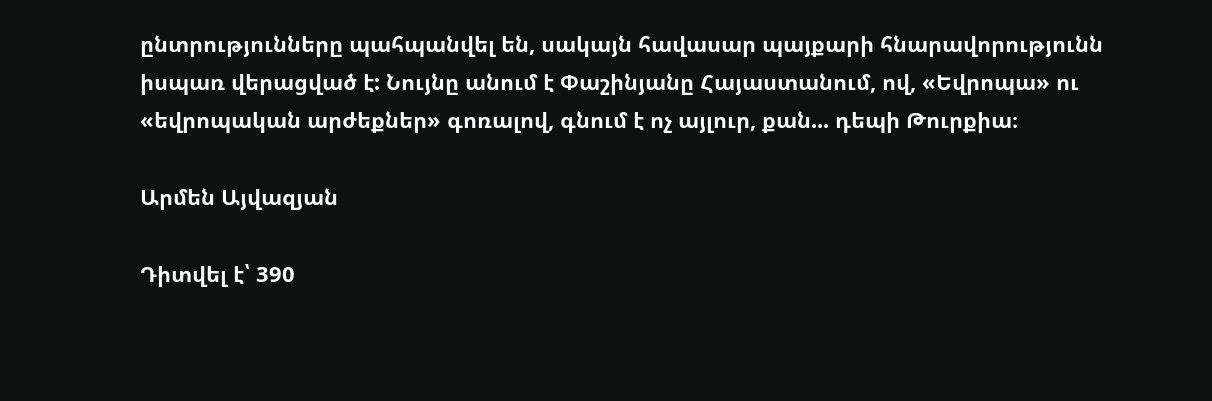ընտրությունները պահպանվել են, սակայն հավասար պայքարի հնարավորությունն իսպառ վերացված է: Նույնը անում է Փաշինյանը Հայաստանում, ով, «Եվրոպա» ու «եվրոպական արժեքներ» գոռալով, գնում է ոչ այլուր, քան... դեպի Թուրքիա։

Արմեն Այվազյան

Դիտվել է՝ 390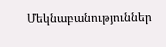Մեկնաբանություններ